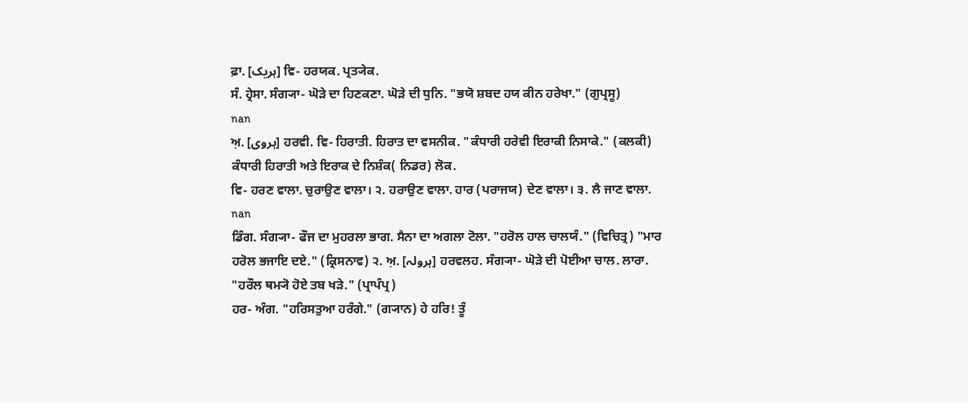ਫ਼ਾ. [ہریک] ਵਿ- ਹਰਯਕ. ਪ੍ਰਤ੍ਯੇਕ.
ਸੰ. ਹ੍ਰੇਸਾ. ਸੰਗ੍ਯਾ- ਘੋੜੇ ਦਾ ਹਿਣਕਣਾ. ਘੋੜੇ ਦੀ ਧੁਨਿ. "ਭਯੋ ਸ਼ਬਦ ਹਯ ਕੀਨ ਹਰੇਖਾ." (ਗੁਪ੍ਰਸੂ)
nan
ਅ਼. [ہروی] ਹਰਵੀ. ਵਿ- ਹਿਰਾਤੀ. ਹਿਰਾਤ ਦਾ ਵਸਨੀਕ. "ਕੰਧਾਰੀ ਹਰੇਵੀ ਇਰਾਕੀ ਨਿਸਾਕੇ." (ਕਲਕੀ) ਕੰਧਾਰੀ ਹਿਰਾਤੀ ਅਤੇ ਇਰਾਕ ਦੇ ਨਿਸ਼ੰਕ( ਨਿਡਰ) ਲੋਕ.
ਵਿ- ਹਰਣ ਵਾਲਾ. ਚੁਰਾਉਣ ਵਾਲਾ। ੨. ਹਰਾਉਣ ਵਾਲਾ. ਹਾਰ (ਪਰਾਜਯ) ਦੇਣ ਵਾਲਾ। ੩. ਲੈ ਜਾਣ ਵਾਲਾ.
nan
ਡਿੰਗ. ਸੰਗ੍ਯਾ- ਫੌਜ ਦਾ ਮੁਹਰਲਾ ਭਾਗ. ਸੈਨਾ ਦਾ ਅਗਲਾ ਟੋਲਾ. "ਹਰੋਲ ਹਾਲ ਚਾਲਯੰ." (ਵਿਚਿਤ੍ਰ) "ਮਾਰ ਹਰੋਲ ਭਜਾਇ ਦਏ." (ਕ੍ਰਿਸਨਾਵ) ੨. ਅ਼. [ہرولہ] ਹਰਵਲਹ. ਸੰਗ੍ਯਾ- ਘੋੜੇ ਦੀ ਪੋਈਆ ਚਾਲ. ਲਾਰਾ. "ਹਰੌਲ ਥਮ੍ਯੋ ਹੋਏ ਤਬ ਖੜੇ." (ਪ੍ਰਾਪੰਪ੍ਰ)
ਹਰ- ਅੰਗ. "ਹਰਿਸਤੁਆ ਹਰੰਗੇ." (ਗ੍ਯਾਨ) ਹੇ ਹਰਿ! ਤੂੰ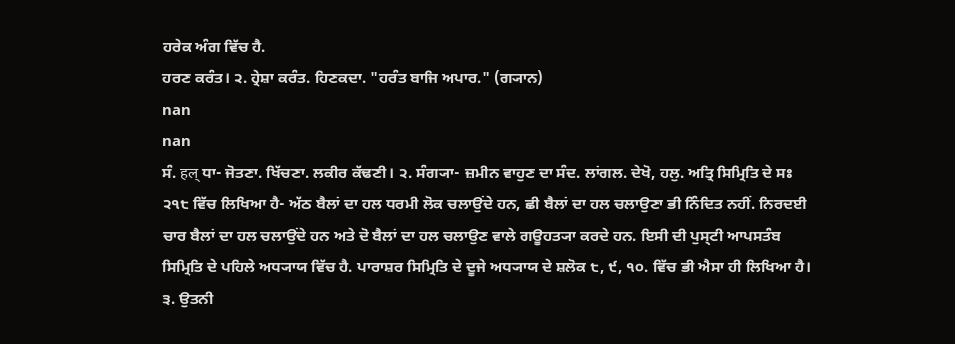ਹਰੇਕ ਅੰਗ ਵਿੱਚ ਹੈ.
ਹਰਣ ਕਰੰਤ। ੨. ਹ੍ਰੇਸ਼ਾ ਕਰੰਤ. ਹਿਣਕਦਾ. "ਹਰੰਤ ਬਾਜਿ ਅਪਾਰ." (ਗ੍ਯਾਨ)
nan
nan
ਸੰ. हल् ਧਾ- ਜੋਤਣਾ. ਖਿੱਚਣਾ. ਲਕੀਰ ਕੱਢਣੀ। ੨. ਸੰਗ੍ਯਾ- ਜ਼ਮੀਨ ਵਾਹੁਣ ਦਾ ਸੰਦ. ਲਾਂਗਲ. ਦੇਖੋ, ਹਲੁ. ਅਤ੍ਰਿ ਸਿਮ੍ਰਿਤਿ ਦੇ ਸਃ ੨੧੮ ਵਿੱਚ ਲਿਖਿਆ ਹੈ- ਅੱਠ ਬੈਲਾਂ ਦਾ ਹਲ ਧਰਮੀ ਲੋਕ ਚਲਾਉਂਦੇ ਹਨ, ਛੀ ਬੈਲਾਂ ਦਾ ਹਲ ਚਲਾਉਣਾ ਭੀ ਨਿੰਦਿਤ ਨਹੀਂ. ਨਿਰਦਈ ਚਾਰ ਬੈਲਾਂ ਦਾ ਹਲ ਚਲਾਉਂਦੇ ਹਨ ਅਤੇ ਦੋ ਬੈਲਾਂ ਦਾ ਹਲ ਚਲਾਉਣ ਵਾਲੇ ਗਊਹਤ੍ਯਾ ਕਰਦੇ ਹਨ. ਇਸੀ ਦੀ ਪੁਸ੍ਟੀ ਆਪਸਤੰਬ ਸਿਮ੍ਰਿਤਿ ਦੇ ਪਹਿਲੇ ਅਧ੍ਯਾਯ ਵਿੱਚ ਹੈ. ਪਾਰਾਸ਼ਰ ਸਿਮ੍ਰਿਤਿ ਦੇ ਦੂਜੇ ਅਧ੍ਯਾਯ ਦੇ ਸ਼ਲੋਕ ੮, ੯, ੧੦. ਵਿੱਚ ਭੀ ਐਸਾ ਹੀ ਲਿਖਿਆ ਹੈ। ੩. ਉਤਨੀ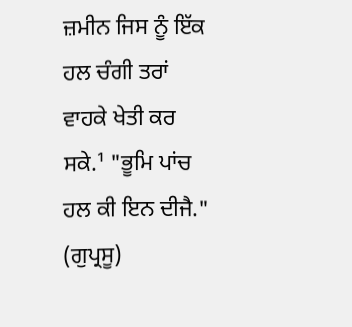ਜ਼ਮੀਨ ਜਿਸ ਨੂੰ ਇੱਕ ਹਲ ਚੰਗੀ ਤਰਾਂ ਵਾਹਕੇ ਖੇਤੀ ਕਰ ਸਕੇ.¹ "ਭੂਮਿ ਪਾਂਚ ਹਲ ਕੀ ਇਨ ਦੀਜੈ." (ਗੁਪ੍ਰਸੂ)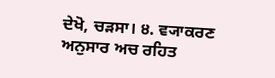ਦੇਖੋ, ਚੜਸਾ। ੪. ਵ੍ਯਾਕਰਣ ਅਨੁਸਾਰ ਅਚ ਰਹਿਤ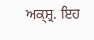ਅਕ੍ਸ਼੍ਰ. ਇਹ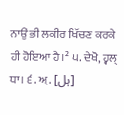ਨਾਉਂ ਭੀ ਲਕੀਰ ਖਿੱਚਣ ਕਰਕੇ ਹੀ ਹੋਇਆ ਹੈ।² ੫. ਦੇਖੋ, ਹ੍ਵਲ੍ ਧਾ। ੬. ਅ਼. [ہل]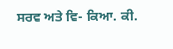ਸਰਵ ਅਤੇ ਵਿ- ਕਿਆ. ਕੀ.